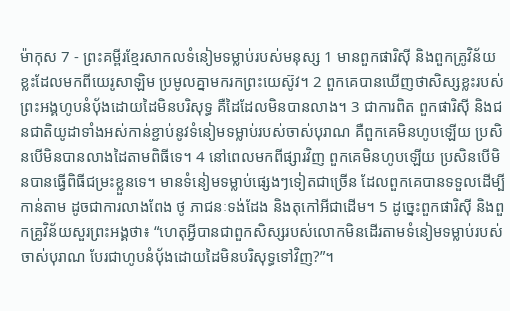ម៉ាកុស 7 - ព្រះគម្ពីរខ្មែរសាកលទំនៀមទម្លាប់របស់មនុស្ស 1 មានពួកផារិស៊ី និងពួកគ្រូវិន័យខ្លះដែលមកពីយេរូសាឡិម ប្រមូលគ្នាមករកព្រះយេស៊ូវ។ 2 ពួកគេបានឃើញថាសិស្សខ្លះរបស់ព្រះអង្គហូបនំប៉័ងដោយដៃមិនបរិសុទ្ធ គឺដៃដែលមិនបានលាង។ 3 ជាការពិត ពួកផារិស៊ី និងជនជាតិយូដាទាំងអស់កាន់ខ្ជាប់នូវទំនៀមទម្លាប់របស់ចាស់បុរាណ គឺពួកគេមិនហូបឡើយ ប្រសិនបើមិនបានលាងដៃតាមពិធីទេ។ 4 នៅពេលមកពីផ្សារវិញ ពួកគេមិនហូបឡើយ ប្រសិនបើមិនបានធ្វើពិធីជម្រះខ្លួនទេ។ មានទំនៀមទម្លាប់ផ្សេងៗទៀតជាច្រើន ដែលពួកគេបានទទួលដើម្បីកាន់តាម ដូចជាការលាងពែង ថូ ភាជនៈទង់ដែង និងតុកៅអីជាដើម។ 5 ដូច្នេះពួកផារិស៊ី និងពួកគ្រូវិន័យសួរព្រះអង្គថា៖ “ហេតុអ្វីបានជាពួកសិស្សរបស់លោកមិនដើរតាមទំនៀមទម្លាប់របស់ចាស់បុរាណ បែរជាហូបនំប៉័ងដោយដៃមិនបរិសុទ្ធទៅវិញ?”។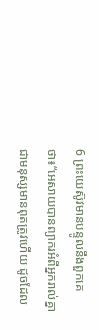6 ព្រះយេស៊ូវមានបន្ទូលនឹងពួកគេថា៖“អេសាយបានព្យាករអំពីអ្នករាល់គ្នាជាមនុស្សមានពុតត្រូវហើយ ដូចដែល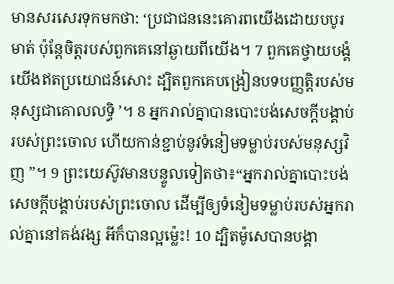មានសរសេរទុកមកថា: ‘ប្រជាជននេះគោរពយើងដោយបបូរមាត់ ប៉ុន្តែចិត្តរបស់ពួកគេនៅឆ្ងាយពីយើង។ 7 ពួកគេថ្វាយបង្គំយើងឥតប្រយោជន៍សោះ ដ្បិតពួកគេបង្រៀនបទបញ្ញត្តិរបស់មនុស្សជាគោលលទ្ធិ ’។ 8 អ្នករាល់គ្នាបានបោះបង់សេចក្ដីបង្គាប់របស់ព្រះចោល ហើយកាន់ខ្ជាប់នូវទំនៀមទម្លាប់របស់មនុស្សវិញ ”។ 9 ព្រះយេស៊ូវមានបន្ទូលទៀតថា៖“អ្នករាល់គ្នាបោះបង់សេចក្ដីបង្គាប់របស់ព្រះចោល ដើម្បីឲ្យទំនៀមទម្លាប់របស់អ្នករាល់គ្នានៅគង់វង្ស អីក៏បានល្អម្ល៉េះ! 10 ដ្បិតម៉ូសេបានបង្គា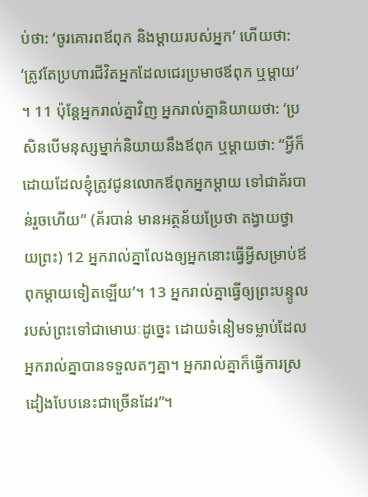ប់ថា: ‘ចូរគោរពឪពុក និងម្ដាយរបស់អ្នក’ ហើយថា: ‘ត្រូវតែប្រហារជីវិតអ្នកដែលជេរប្រមាថឪពុក ឬម្ដាយ’ ។ 11 ប៉ុន្តែអ្នករាល់គ្នាវិញ អ្នករាល់គ្នានិយាយថា: ‘ប្រសិនបើមនុស្សម្នាក់និយាយនឹងឪពុក ឬម្ដាយថា: “អ្វីក៏ដោយដែលខ្ញុំត្រូវជូនលោកឪពុកអ្នកម្ដាយ ទៅជាគ័របាន់រួចហើយ” (គ័របាន់ មានអត្ថន័យប្រែថា តង្វាយថ្វាយព្រះ) 12 អ្នករាល់គ្នាលែងឲ្យអ្នកនោះធ្វើអ្វីសម្រាប់ឪពុកម្ដាយទៀតឡើយ’។ 13 អ្នករាល់គ្នាធ្វើឲ្យព្រះបន្ទូលរបស់ព្រះទៅជាមោឃៈដូច្នេះ ដោយទំនៀមទម្លាប់ដែលអ្នករាល់គ្នាបានទទួលតៗគ្នា។ អ្នករាល់គ្នាក៏ធ្វើការស្រដៀងបែបនេះជាច្រើនដែរ”។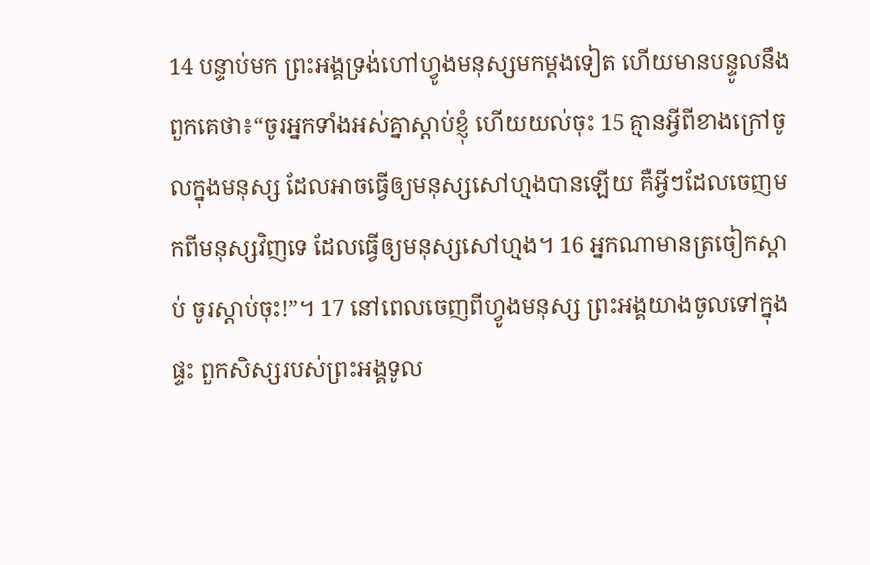14 បន្ទាប់មក ព្រះអង្គទ្រង់ហៅហ្វូងមនុស្សមកម្ដងទៀត ហើយមានបន្ទូលនឹងពួកគេថា៖“ចូរអ្នកទាំងអស់គ្នាស្ដាប់ខ្ញុំ ហើយយល់ចុះ 15 គ្មានអ្វីពីខាងក្រៅចូលក្នុងមនុស្ស ដែលអាចធ្វើឲ្យមនុស្សសៅហ្មងបានឡើយ គឺអ្វីៗដែលចេញមកពីមនុស្សវិញទេ ដែលធ្វើឲ្យមនុស្សសៅហ្មង។ 16 អ្នកណាមានត្រចៀកស្ដាប់ ចូរស្ដាប់ចុះ!”។ 17 នៅពេលចេញពីហ្វូងមនុស្ស ព្រះអង្គយាងចូលទៅក្នុងផ្ទះ ពួកសិស្សរបស់ព្រះអង្គទូល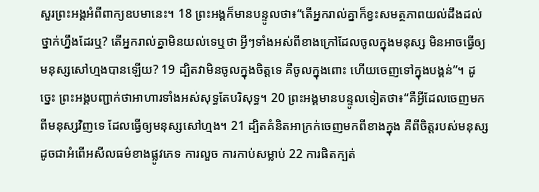សួរព្រះអង្គអំពីពាក្យឧបមានេះ។ 18 ព្រះអង្គក៏មានបន្ទូលថា៖“តើអ្នករាល់គ្នាក៏ខ្វះសមត្ថភាពយល់ដឹងដល់ថ្នាក់ហ្នឹងដែរឬ? តើអ្នករាល់គ្នាមិនយល់ទេឬថា អ្វីៗទាំងអស់ពីខាងក្រៅដែលចូលក្នុងមនុស្ស មិនអាចធ្វើឲ្យមនុស្សសៅហ្មងបានឡើយ? 19 ដ្បិតវាមិនចូលក្នុងចិត្តទេ គឺចូលក្នុងពោះ ហើយចេញទៅក្នុងបង្គន់”។ ដូច្នេះ ព្រះអង្គបញ្ជាក់ថាអាហារទាំងអស់សុទ្ធតែបរិសុទ្ធ។ 20 ព្រះអង្គមានបន្ទូលទៀតថា៖“គឺអ្វីដែលចេញមកពីមនុស្សវិញទេ ដែលធ្វើឲ្យមនុស្សសៅហ្មង។ 21 ដ្បិតគំនិតអាក្រក់ចេញមកពីខាងក្នុង គឺពីចិត្តរបស់មនុស្ស ដូចជាអំពើអសីលធម៌ខាងផ្លូវភេទ ការលួច ការកាប់សម្លាប់ 22 ការផិតក្បត់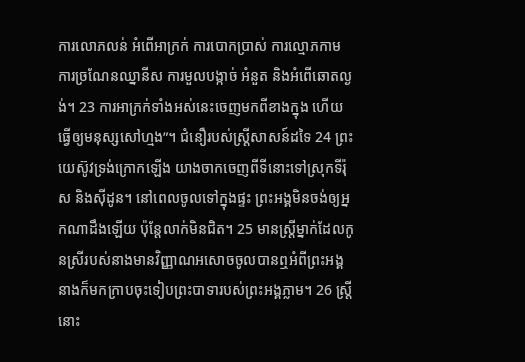ការលោភលន់ អំពើអាក្រក់ ការបោកប្រាស់ ការល្មោភកាម ការច្រណែនឈ្នានីស ការមួលបង្កាច់ អំនួត និងអំពើឆោតល្ងង់។ 23 ការអាក្រក់ទាំងអស់នេះចេញមកពីខាងក្នុង ហើយធ្វើឲ្យមនុស្សសៅហ្មង”។ ជំនឿរបស់ស្ត្រីសាសន៍ដទៃ 24 ព្រះយេស៊ូវទ្រង់ក្រោកឡើង យាងចាកចេញពីទីនោះទៅស្រុកទីរ៉ុស និងស៊ីដូន។ នៅពេលចូលទៅក្នុងផ្ទះ ព្រះអង្គមិនចង់ឲ្យអ្នកណាដឹងឡើយ ប៉ុន្តែលាក់មិនជិត។ 25 មានស្ត្រីម្នាក់ដែលកូនស្រីរបស់នាងមានវិញ្ញាណអសោចចូលបានឮអំពីព្រះអង្គ នាងក៏មកក្រាបចុះទៀបព្រះបាទារបស់ព្រះអង្គភ្លាម។ 26 ស្ត្រីនោះ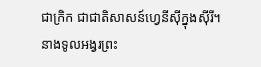ជាក្រិក ជាជាតិសាសន៍ហ្វេនីស៊ីក្នុងស៊ីរី។ នាងទូលអង្វរព្រះ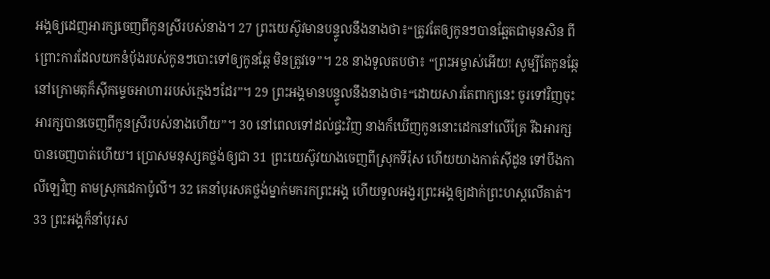អង្គឲ្យដេញអារក្សចេញពីកូនស្រីរបស់នាង។ 27 ព្រះយេស៊ូវមានបន្ទូលនឹងនាងថា៖“ត្រូវតែឲ្យកូនៗបានឆ្អែតជាមុនសិន ពីព្រោះការដែលយកនំប៉័ងរបស់កូនៗបោះទៅឲ្យកូនឆ្កែ មិនត្រូវទេ”។ 28 នាងទូលតបថា៖ “ព្រះអម្ចាស់អើយ! សូម្បីតែកូនឆ្កែនៅក្រោមតុក៏ស៊ីកម្ទេចអាហាររបស់ក្មេងៗដែរ”។ 29 ព្រះអង្គមានបន្ទូលនឹងនាងថា៖“ដោយសារតែពាក្យនេះ ចូរទៅវិញចុះ អារក្សបានចេញពីកូនស្រីរបស់នាងហើយ”។ 30 នៅពេលទៅដល់ផ្ទះវិញ នាងក៏ឃើញកូននោះដេកនៅលើគ្រែ រីឯអារក្សបានចេញបាត់ហើយ។ ប្រោសមនុស្សគថ្លង់ឲ្យជា 31 ព្រះយេស៊ូវយាងចេញពីស្រុកទីរ៉ុស ហើយយាងកាត់ស៊ីដូន ទៅបឹងកាលីឡេវិញ តាមស្រុកដេកាប៉ូលី។ 32 គេនាំបុរសគថ្លង់ម្នាក់មករកព្រះអង្គ ហើយទូលអង្វរព្រះអង្គឲ្យដាក់ព្រះហស្តលើគាត់។ 33 ព្រះអង្គក៏នាំបុរស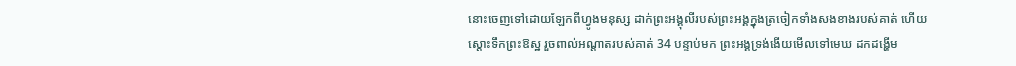នោះចេញទៅដោយឡែកពីហ្វូងមនុស្ស ដាក់ព្រះអង្គុលីរបស់ព្រះអង្គក្នុងត្រចៀកទាំងសងខាងរបស់គាត់ ហើយស្ដោះទឹកព្រះឱស្ឋ រួចពាល់អណ្ដាតរបស់គាត់ 34 បន្ទាប់មក ព្រះអង្គទ្រង់ងើយមើលទៅមេឃ ដកដង្ហើម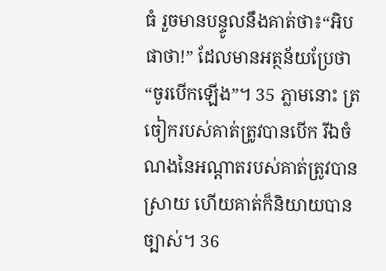ធំ រួចមានបន្ទូលនឹងគាត់ថា៖“អិបផាថា!” ដែលមានអត្ថន័យប្រែថា“ចូរបើកឡើង”។ 35 ភ្លាមនោះ ត្រចៀករបស់គាត់ត្រូវបានបើក រីឯចំណងនៃអណ្ដាតរបស់គាត់ត្រូវបានស្រាយ ហើយគាត់ក៏និយាយបានច្បាស់។ 36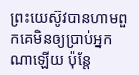ព្រះយេស៊ូវបានហាមពួកគេមិនឲ្យប្រាប់អ្នកណាឡើយ ប៉ុន្តែ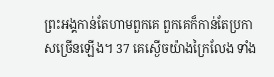ព្រះអង្គកាន់តែហាមពួកគេ ពួកគេក៏កាន់តែប្រកាសច្រើនឡើង។ 37 គេស្ងើចយ៉ាងក្រៃលែង ទាំង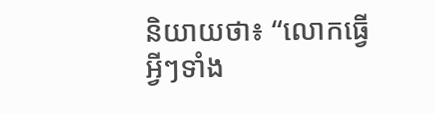និយាយថា៖ “លោកធ្វើអ្វីៗទាំង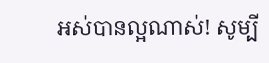អស់បានល្អណាស់! សូម្បី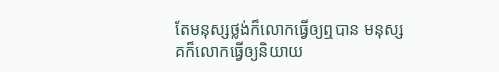តែមនុស្សថ្លង់ក៏លោកធ្វើឲ្យឮបាន មនុស្សគក៏លោកធ្វើឲ្យនិយាយ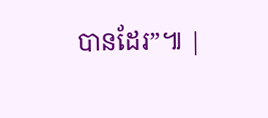បានដែរ”៕ |